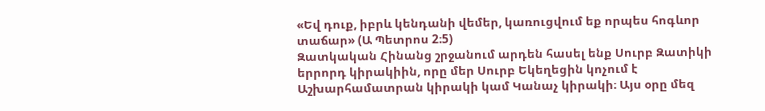«Եվ դուք, իբրև կենդանի վեմեր, կառուցվում եք որպես հոգևոր տաճար» (Ա Պետրոս 2։5)
Զատկական Հինանց շրջանում արդեն հասել ենք Սուրբ Զատիկի երրորդ կիրակիին, որը մեր Սուրբ Եկեղեցին կոչում է Աշխարհամատրան կիրակի կամ Կանաչ կիրակի։ Այս օրը մեզ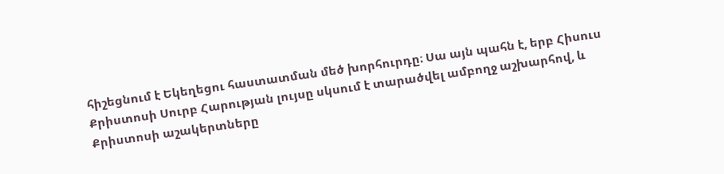հիշեցնում է Եկեղեցու հաստատման մեծ խորհուրդը։ Սա այն պահն է, երբ Հիսուս Քրիստոսի Սուրբ Հարության լույսը սկսում է տարածվել ամբողջ աշխարհով, և Քրիստոսի աշակերտները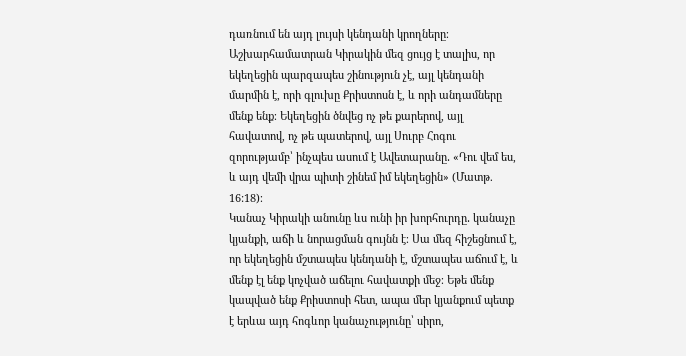դառնում են այդ լույսի կենդանի կրողները։
Աշխարհամատրան Կիրակին մեզ ցույց է տալիս, որ եկեղեցին պարզապես շինություն չէ, այլ կենդանի մարմին է, որի գլուխը Քրիստոսն է, և որի անդամները մենք ենք։ Եկեղեցին ծնվեց ոչ թե քարերով, այլ հավատով, ոչ թե պատերով, այլ Սուրբ Հոգու զորությամբ՝ ինչպես ասում է Ավետարանը․ «Դու վեմ ես, և այդ վեմի վրա պիտի շինեմ իմ եկեղեցին» (Մատթ. 16:18)։
Կանաչ Կիրակի անունը ևս ունի իր խորհուրդը․ կանաչը կյանքի, աճի և նորացման գույնն է։ Սա մեզ հիշեցնում է, որ եկեղեցին մշտապես կենդանի է, մշտապես աճում է, և մենք էլ ենք կոչված աճելու հավատքի մեջ։ Եթե մենք կապված ենք Քրիստոսի հետ, ապա մեր կյանքում պետք է երևա այդ հոգևոր կանաչությունը՝ սիրո,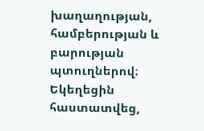խաղաղության, համբերության և բարության պտուղներով։
Եկեղեցին հաստատվեց,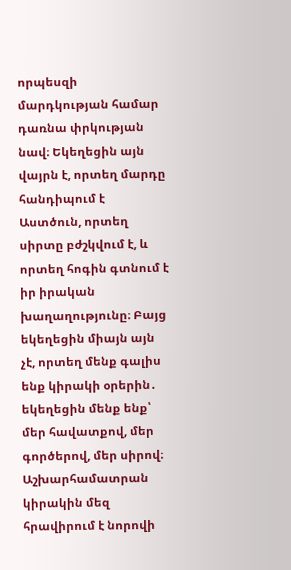որպեսզի մարդկության համար դառնա փրկության նավ։ Եկեղեցին այն վայրն է, որտեղ մարդը հանդիպում է Աստծուն, որտեղ սիրտը բժշկվում է, և որտեղ հոգին գտնում է իր իրական խաղաղությունը։ Բայց եկեղեցին միայն այն չէ, որտեղ մենք գալիս ենք կիրակի օրերին․ եկեղեցին մենք ենք՝ մեր հավատքով, մեր գործերով, մեր սիրով։
Աշխարհամատրան կիրակին մեզ հրավիրում է նորովի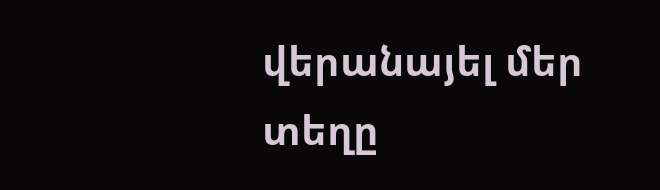վերանայել մեր տեղը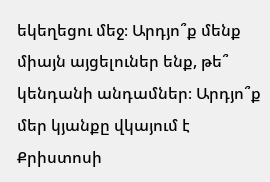եկեղեցու մեջ։ Արդյո՞ք մենք միայն այցելուներ ենք, թե՞ կենդանի անդամներ։ Արդյո՞ք մեր կյանքը վկայում է Քրիստոսի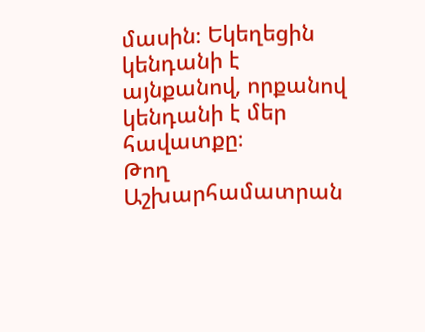մասին։ Եկեղեցին կենդանի է այնքանով, որքանով կենդանի է մեր հավատքը։
Թող Աշխարհամատրան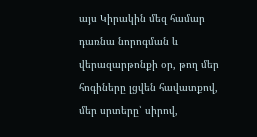այս Կիրակին մեզ համար դառնա նորոգման և վերազարթոնքի օր, թող մեր հոգիները լցվեն հավատքով, մեր սրտերը՝ սիրով,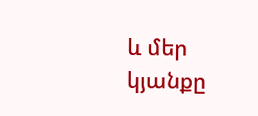և մեր կյանքը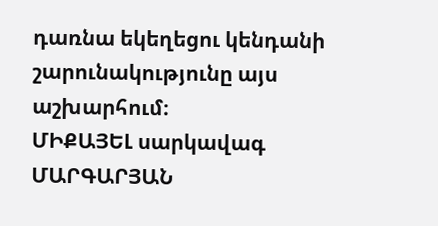դառնա եկեղեցու կենդանի շարունակությունը այս աշխարհում։
ՄԻՔԱՅԵԼ սարկավագ ՄԱՐԳԱՐՅԱՆ